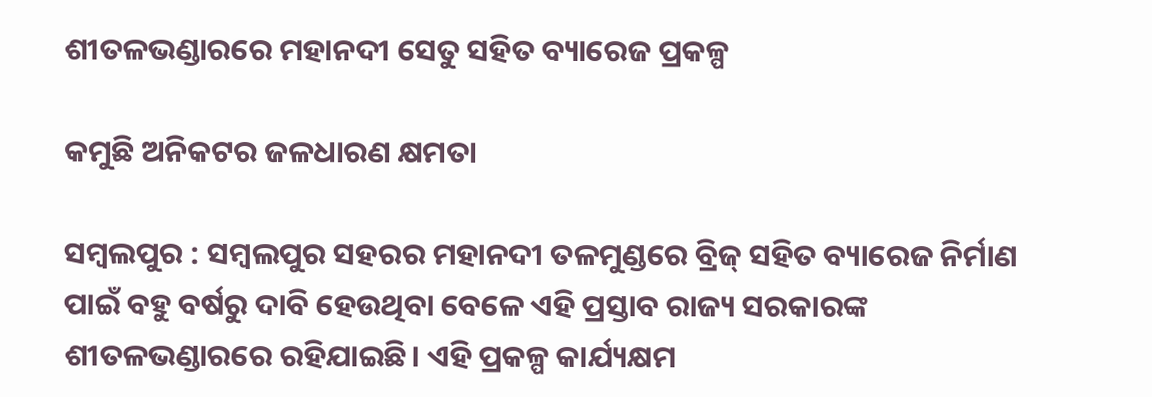ଶୀତଳଭଣ୍ଡାରରେ ମହାନଦୀ ସେତୁ ସହିତ ବ୍ୟାରେଜ ପ୍ରକଳ୍ପ

କମୁଛି ଅନିକଟର ଜଳଧାରଣ କ୍ଷମତା

ସମ୍ବଲପୁର : ସମ୍ବଲପୁର ସହରର ମହାନଦୀ ତଳମୁଣ୍ଡରେ ବ୍ରିଜ୍ ସହିତ ବ୍ୟାରେଜ ନିର୍ମାଣ ପାଇଁ ବହୁ ବର୍ଷରୁ ଦାବି ହେଉଥିବା ବେଳେ ଏହି ପ୍ରସ୍ତାବ ରାଜ୍ୟ ସରକାରଙ୍କ ଶୀତଳଭଣ୍ଡାରରେ ରହିଯାଇଛି। ଏହି ପ୍ରକଳ୍ପ କାର୍ଯ୍ୟକ୍ଷମ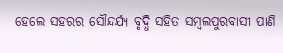ହେଲେ ସହରର ସୌନ୍ଦର୍ଯ୍ୟ ବୃଦ୍ଧି ସହିତ ସମ୍ବଲପୁରବାସୀ ପାଣି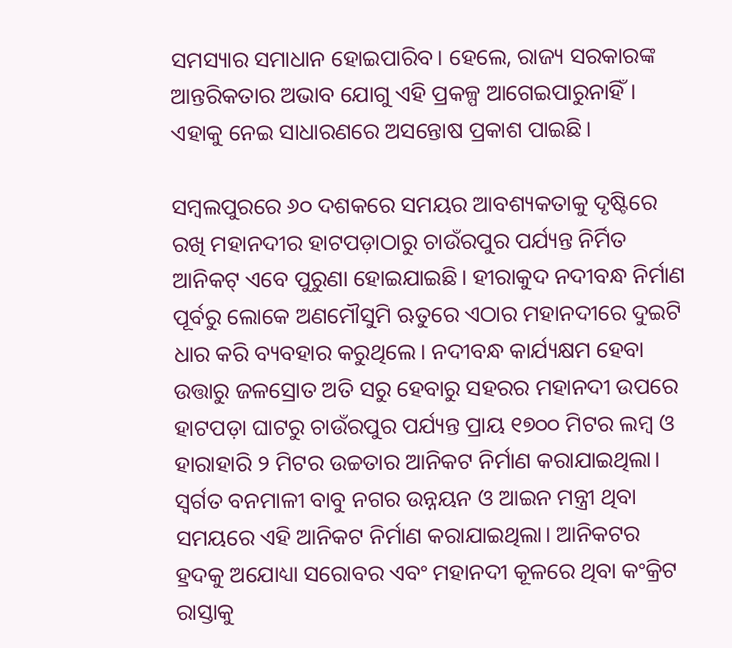ସମସ୍ୟାର ସମାଧାନ ହୋଇପାରିବ। ହେଲେ, ରାଜ୍ୟ ସରକାରଙ୍କ ଆନ୍ତରିକତାର ଅଭାବ ଯୋଗୁ ଏହି ପ୍ରକଳ୍ପ ଆଗେଇପାରୁନାହିଁ। ଏହାକୁ ନେଇ ସାଧାରଣରେ ଅସନ୍ତୋଷ ପ୍ରକାଶ ପାଇଛି।

ସମ୍ବଲପୁରରେ ୬୦ ଦଶକରେ ସମୟର ଆବଶ୍ୟକତାକୁ ଦୃଷ୍ଟି‌ରେ ରଖି ମହାନଦୀର ହାଟପଡ଼ାଠାରୁ ଚାଉଁରପୁର ପର୍ଯ୍ୟନ୍ତ ନିର୍ମିତ ଆନିକଟ୍ ଏବେ ପୁରୁଣା ହୋଇଯାଇଛି। ହୀରାକୁଦ ନଦୀବନ୍ଧ ନିର୍ମାଣ ପୂର୍ବରୁ ଲୋକେ ଅଣମୌସୁମି ଋତୁରେ ଏଠାର ମହାନଦୀରେ ଦୁଇଟି ଧାର କରି ବ୍ୟବହାର କରୁଥିଲେ। ନଦୀବନ୍ଧ କାର୍ଯ୍ୟକ୍ଷମ ହେବା ଉତ୍ତାରୁ ଜଳସ୍ରୋତ ଅତି ସରୁ ହେବାରୁ ସହରର ମହାନଦୀ ଉପରେ ହାଟପଡ଼ା ଘାଟରୁ ଚାଉଁରପୁର ପର୍ଯ୍ୟନ୍ତ ପ୍ରାୟ ୧୭୦୦ ମିଟର ଲମ୍ବ ଓ ହାରାହାରି ୨ ମିଟର ଉଚ୍ଚତାର ଆନିକଟ ନିର୍ମାଣ କରାଯାଇଥିଲା। ସ୍ବର୍ଗତ ବନମାଳୀ ବାବୁ ନଗର ଉନ୍ନୟନ ଓ ଆଇନ ମନ୍ତ୍ରୀ ଥିବା ସମୟରେ ଏହି ଆନିକଟ ନିର୍ମାଣ କରାଯାଇଥିଲା। ଆନିକଟର ହ୍ରଦକୁ ଅଯୋଧ୍ୟା ସରୋବର ଏବଂ ମହାନଦୀ କୂଳରେ ଥିବା କଂକ୍ରିଟ ରାସ୍ତାକୁ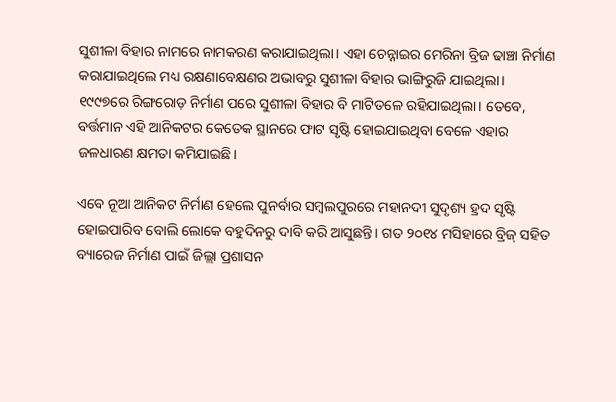ସୁଶୀଳା ବିହାର ନାମରେ ନାମକରଣ କରାଯାଇଥିଲା। ଏହା ଚେନ୍ନାଇର ମେରିନା ବ୍ରିଜ ଢାଞ୍ଚା ନିର୍ମାଣ କରାଯାଇଥିଲେ ମଧ୍ୟ ରକ୍ଷଣାବେକ୍ଷଣର ଅଭାବରୁ ସୁଶୀଳା ବିହାର ଭାଙ୍ଗିରୁଜି ଯାଇଥିଲା। ୧୯୯୭ରେ ରିଙ୍ଗରୋଡ଼ ନିର୍ମାଣ ପରେ ସୁଶୀଳା ବିହାର ବି ମାଟିତଳେ ରହିଯାଇଥିଲା। ତେବେ, ବର୍ତ୍ତମାନ ଏହି ଆନିକଟର କେତେକ ସ୍ଥାନରେ ଫାଟ ସୃଷ୍ଟି ହୋଇଯାଇଥିବା ବେଳେ ଏହାର ଜଳଧାରଣ କ୍ଷମତା କମିଯାଇଛି।

ଏବେ ନୂଆ ଆନିକଟ ନିର୍ମାଣ ହେଲେ ପୁନର୍ବାର ସମ୍ବଲପୁରରେ ମହାନଦୀ ସୁଦୃଶ୍ୟ ହ୍ରଦ ସୃଷ୍ଟି ହୋଇପାରିବ ବୋଲି ଲୋକେ ବହୁଦିନରୁ ଦାବି କରି ଆସୁଛନ୍ତି। ଗତ ୨୦୧୪ ମସିହାରେ ବ୍ରିଜ୍ ସହିତ ବ୍ୟାରେଜ ନିର୍ମାଣ ପାଇଁ ଜିଲ୍ଲା ପ୍ରଶାସନ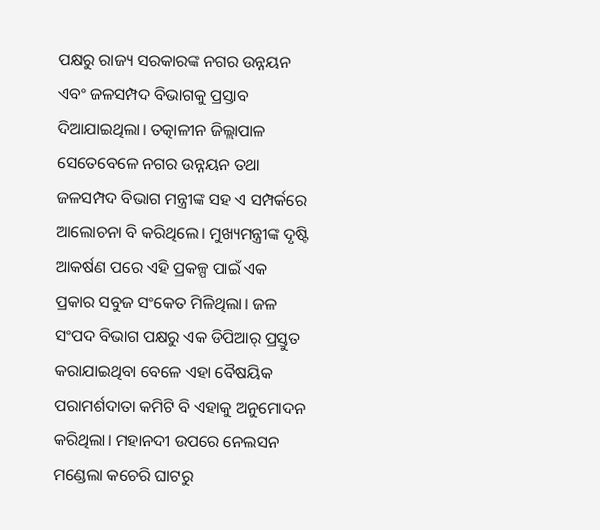ପକ୍ଷରୁ ରାଜ୍ୟ ସରକାରଙ୍କ ନଗର ଉନ୍ନୟନ ଏବଂ ଜଳସମ୍ପଦ ବିଭାଗକୁ ପ୍ରସ୍ତାବ ଦିଆଯାଇଥିଲା। ତତ୍କାଳୀନ ଜିଲ୍ଲାପାଳ ସେତେବେଳେ ନଗର ଉନ୍ନୟନ ତଥା ଜଳସମ୍ପଦ ବିଭାଗ ମନ୍ତ୍ରୀଙ୍କ ସହ ଏ ସମ୍ପର୍କରେ ଆଲୋଚନା ବି କରିଥିଲେ। ମୁଖ୍ୟମନ୍ତ୍ରୀଙ୍କ ଦୃଷ୍ଟି ଆକର୍ଷଣ ପରେ ଏହି ପ୍ରକଳ୍ପ ପାଇଁ ଏକ ପ୍ରକାର ସବୁଜ ସଂକେତ ମିଳିଥିଲା। ଜଳ ସଂପଦ ବିଭାଗ ପକ୍ଷରୁ ଏକ ଡିପିଆର୍‌ ପ୍ରସ୍ତୁତ କରାଯାଇଥିବା ବେଳେ ଏହା ବୈଷୟିକ ପରାମର୍ଶଦାତା କମିଟି ବି ଏହାକୁ ଅନୁମୋଦନ କରିଥିଲା। ମହାନଦୀ ଉପରେ ନେଲସନ ମଣ୍ଡେଲା କଚେରି ଘାଟରୁ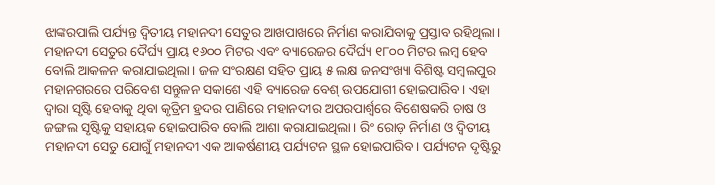ଝାଙ୍କରପାଲି ପର୍ଯ୍ୟନ୍ତ ଦ୍ୱିତୀୟ ମହାନଦୀ ସେତୁର ଆଖପାଖରେ ନିର୍ମାଣ କରାଯିବାକୁ ପ୍ରସ୍ତାବ ରହିଥିଲା। ମହାନଦୀ ସେତୁର ଦୈର୍ଘ୍ୟ ପ୍ରାୟ ୧୬୦୦ ମିଟର ଏବଂ ବ୍ୟାରେଜର ଦୈର୍ଘ୍ୟ ୧୮୦୦ ମିଟର ଲମ୍ବ ହେବ ବୋଲି ଆକଳନ କରାଯାଇଥିଲା। ଜଳ ସଂରକ୍ଷଣ ସହିତ ପ୍ରାୟ ୫ ଲକ୍ଷ ଜନସଂଖ୍ୟା ବିଶିଷ୍ଟ ସମ୍ବଲପୁର ମହାନଗରରେ ପରିବେଶ ସନ୍ତୁଳନ ସକାଶେ ଏହି ବ୍ୟାରେଜ ବେଶ୍ ‌ଉପଯୋଗୀ ହୋଇପାରିବ। ଏହା ଦ୍ବାରା ସୃଷ୍ଟି ହେବାକୁ ଥିବା କୃତ୍ରିମ ହ୍ରଦର ପାଣିରେ ମହାନଦୀର ଅପରପାର୍ଶ୍ବରେ ବିଶେଷକରି ଚାଷ ଓ ଜଙ୍ଗଲ ସୃଷ୍ଟିକୁ ସହାୟକ ହୋଇପାରିବ ବୋଲି ଆଶା କରାଯାଇଥିଲା। ରିଂ ରୋଡ଼ ନିର୍ମାଣ ଓ ଦ୍ୱିତୀୟ ମହାନଦୀ ସେତୁ ଯୋଗୁଁ ମହାନଦୀ ଏକ ଆକର୍ଷଣୀୟ ପର୍ଯ୍ୟଟନ ସ୍ଥଳ ହୋଇପାରିବ। ପର୍ଯ୍ୟଟନ ଦୃଷ୍ଟିରୁ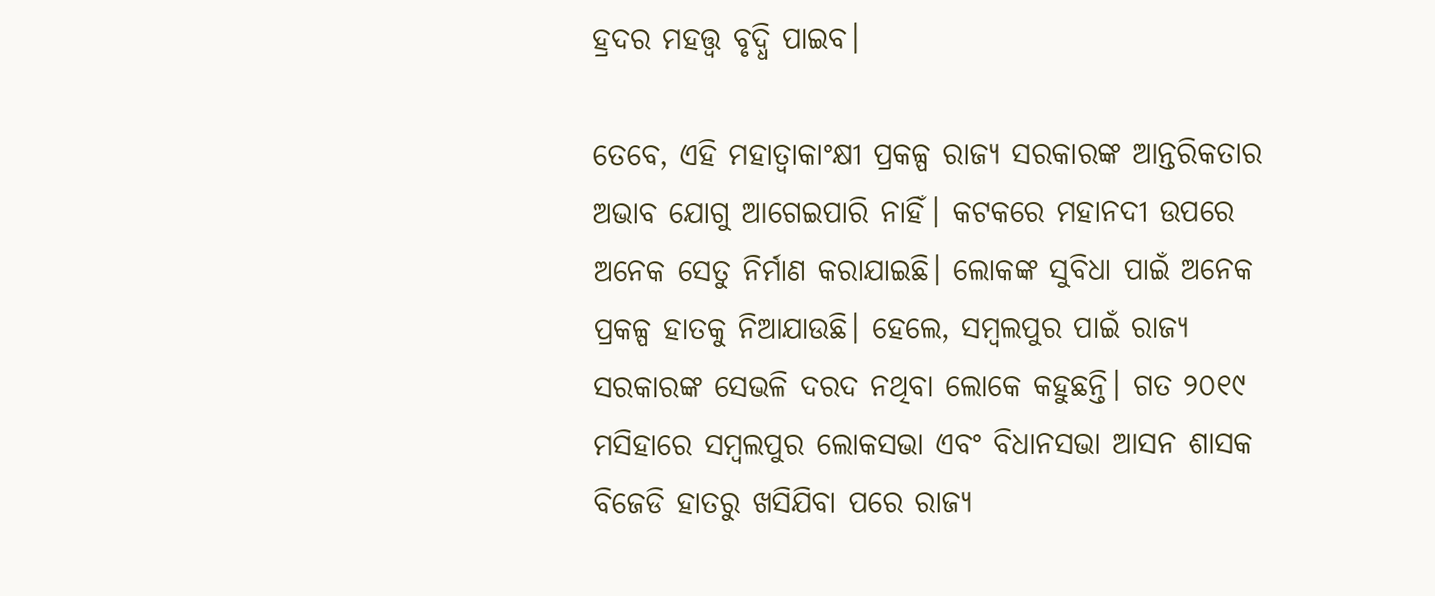ହ୍ରଦର ମହତ୍ତ୍ୱ ବୃଦ୍ଧି ପାଇବ।

ତେବେ, ଏହି ମହାତ୍ବାକାଂକ୍ଷୀ ପ୍ରକଳ୍ପ ରାଜ୍ୟ ସରକାରଙ୍କ ଆନ୍ତରିକତାର ଅଭାବ ଯୋଗୁ ଆଗେଇପାରି ନାହିଁ। କଟକରେ ମହାନଦୀ ଉପରେ ଅନେକ ସେତୁ ନିର୍ମାଣ କରାଯାଇଛି। ଲୋକଙ୍କ ସୁବିଧା ପାଇଁ ଅନେକ ପ୍ରକଳ୍ପ ହାତକୁ ନିଆଯାଉଛି। ହେଲେ, ସମ୍ବଲପୁର ପାଇଁ ରାଜ୍ୟ ସରକାରଙ୍କ ସେଭଳି ଦରଦ ନଥିବା ଲୋକ‌େ କହୁଛନ୍ତି। ଗତ ୨୦୧୯ ମସିହାରେ ସମ୍ବଲପୁର ଲୋକସଭା ଏବଂ ବିଧାନସଭା ଆସନ ଶାସକ ବିଜେଡି ହାତରୁ ଖସିଯିବା ପରେ ରାଜ୍ୟ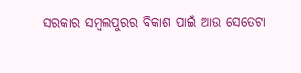ସରକାର ସମ୍ବଲପୁରର ବିକାଶ ପାଇଁ ଆ‌ଉ ସେତେଟା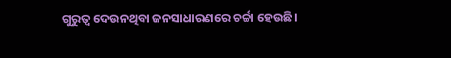ଗୁରୁତ୍ବ ଦେଉନଥିବା ଜନସାଧାରଣରେ ଚର୍ଚ୍ଚା ହେଉଛି।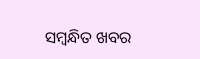ସମ୍ବନ୍ଧିତ ଖବର